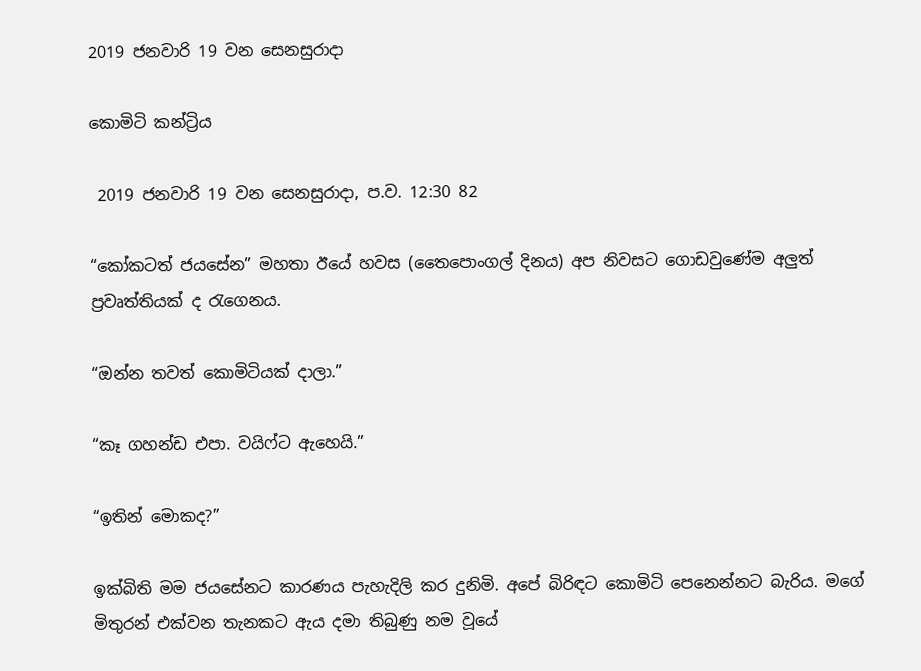2019 ජනවාරි 19 වන සෙනසුරාදා

කොමිටි කන්ට්‍රිය

 2019 ජනවාරි 19 වන සෙනසුරාදා, ප.ව. 12:30 82

“කෝකටත් ජයසේන” මහතා ඊයේ හවස (තෛපොංගල් දිනය) අප නිවසට ගොඩවුණේම අලුත් ප්‍රවෘත්තියක් ද රැගෙනය.

“ඔන්න තවත් කොමිටියක් දාලා.”

“කෑ ගහන්ඩ එපා. වයිෆ්ට ඇහෙයි.”

“ඉතින් මොකද?”

ඉක්බිති මම ජයසේනට කාරණය පැහැදිලි කර දුනිමි. අපේ බිරිඳට කොමිටි පෙනෙන්නට බැරිය. මගේ මිතුරන් එක්වන තැනකට ඇය දමා තිබුණු නම වූයේ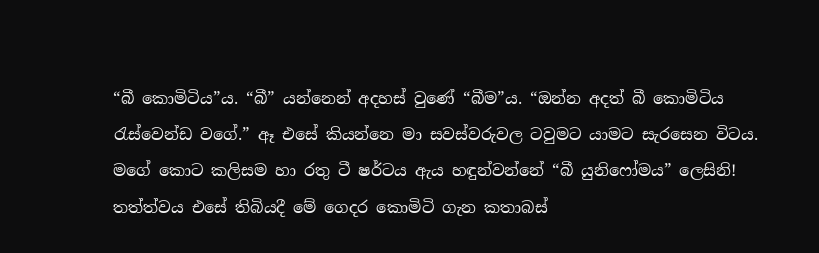“බී කොමිටිය”ය. “බී” යන්නෙන් අදහස් වුණේ “බීම”ය. “ඔන්න අදත් බී කොමිටිය රැස්වෙන්ඩ වගේ.” ඈ එසේ කියන්නෙ මා සවස්වරුවල ටවුමට යාමට සැරසෙන විටය. මගේ කොට කලිසම හා රතු ටී ෂර්ටය ඇය හඳුන්වන්නේ “බී යුනිෆෝමය” ලෙසිනි! තත්ත්වය එසේ තිබියදී මේ ගෙදර කොමිටි ගැන කතාබස්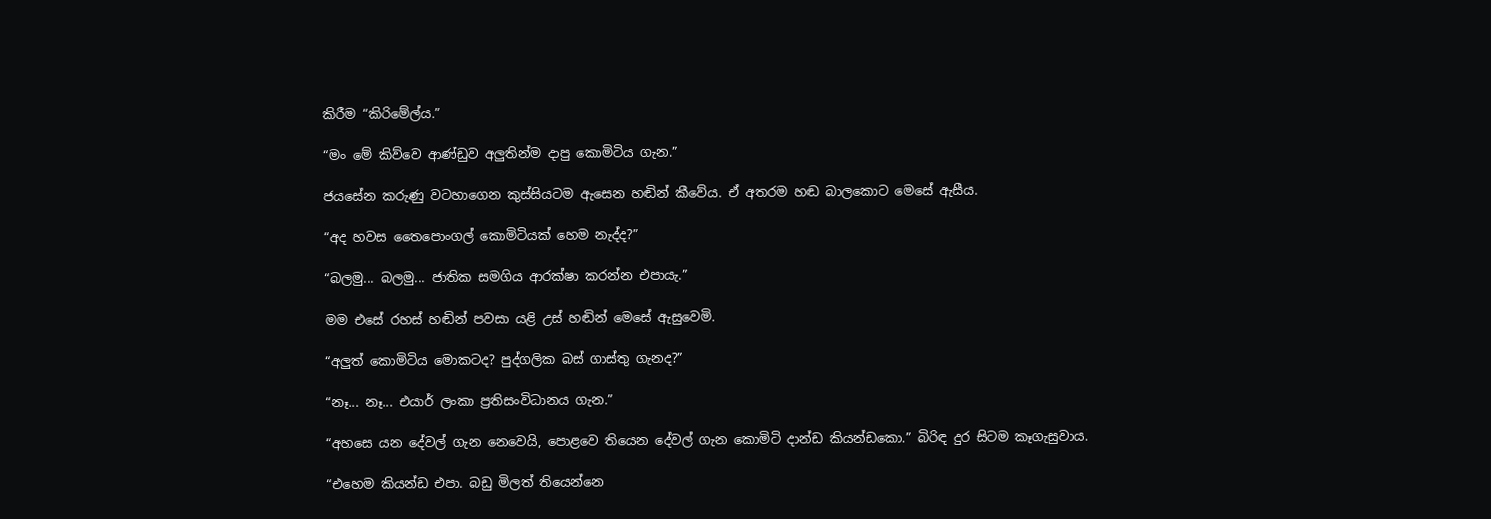කිරීම “කිරිමේල්ය.”

“මං මේ කිව්වෙ ආණ්ඩුව අලුතින්ම දාපු කොමිටිය ගැන.”

ජයසේන කරුණු වටහාගෙන කුස්සියටම ඇසෙන හඬින් කීවේය. ඒ අතරම හඬ බාලකොට මෙසේ ඇසීය.

“අද හවස තෛපොංගල් කොමිටියක් හෙම නැද්ද?”

“බලමු... බලමු... ජාතික සමගිය ආරක්ෂා කරන්න එපායැ.”

මම එසේ රහස් හඬින් පවසා යළි උස් හඬින් මෙසේ ඇසුවෙමි.

“අලුත් කොමිටිය මොකටද? පුද්ගලික බස් ගාස්තු ගැනද?”

“නෑ... නෑ... එයාර් ලංකා ප්‍රතිසංවිධානය ගැන.”

“අහසෙ යන දේවල් ගැන නෙවෙයි, පොළවෙ තියෙන දේවල් ගැන කොමිටි දාන්ඩ කියන්ඩකො.” බිරිඳ දුර සිටම කෑගැසුවාය.

“එහෙම කියන්ඩ එපා. බඩු මිලත් තියෙන්නෙ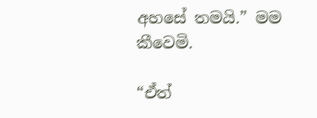අහසේ තමයි.” මම කීවෙමි.

“ඒත්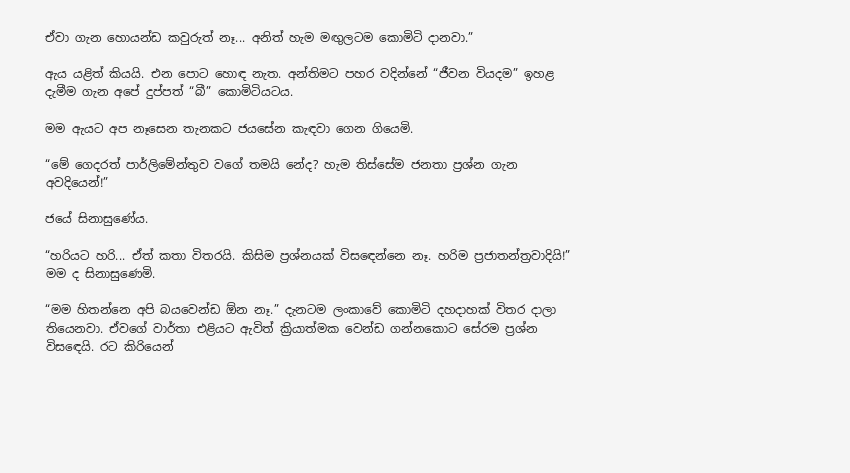ඒවා ගැන හොයන්ඩ කවුරුත් නෑ... අනිත් හැම මඟුලටම කොමිටි දානවා.”

ඇය යළිත් කියයි. එන පොට හොඳ නැත. අන්තිමට පහර වදින්නේ “ජීවන වියදම” ඉහළ දැමීම ගැන අපේ දුප්පත් “බී” කොමිටියටය.

මම ඇයට අප නෑසෙන තැනකට ජයසේන කැඳවා ගෙන ගියෙමි.

“මේ ගෙදරත් පාර්ලිමේන්තුව වගේ තමයි නේද? හැම තිස්සේම ජනතා ප්‍රශ්න ගැන අවදියෙන්!”

ජයේ සිනාසුණේය.

“හරියට හරි... ඒත් කතා විතරයි. කිසිම ප්‍රශ්නයක් විසඳෙන්නෙ නෑ. හරිම ප්‍රජාතන්ත්‍රවාදියි!” මම ද සිනාසුණෙමි.

“මම හිතන්නෙ අපි බයවෙන්ඩ ඕන නෑ.” දැනටම ලංකාවේ කොමිටි දහදාහක් විතර දාලා තියෙනවා. ඒවගේ වාර්තා එළියට ඇවිත් ක්‍රියාත්මක වෙන්ඩ ගන්නකොට සේරම ප්‍රශ්න විසඳෙයි. රට කිරියෙන්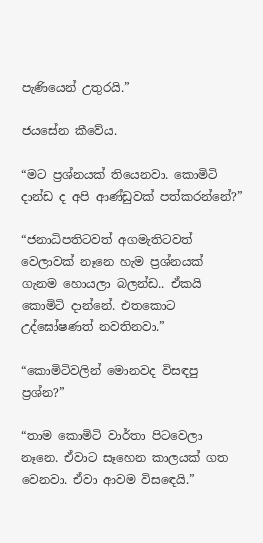පැණියෙන් උතුරයි.”

ජයසේන කීවේය.

“මට ප්‍රශ්නයක් තියෙනවා. කොමිටි දාන්ඩ ද අපි ආණ්ඩුවක් පත්කරන්නේ?”

“ජනාධිපතිටවත් අගමැතිටවත් වෙලාවක් නෑනෙ හැම ප්‍රශ්නයක් ගැනම හොයලා බලන්ඩ.. ඒකයි කොමිටි දාන්නේ. එතකොට උද්ඝෝෂණත් නවතිනවා.”

“කොමිටිවලින් මොනවද විසඳපු ප්‍රශ්න?”

“තාම කොමිටි වාර්තා පිටවෙලා නෑනෙ. ඒවාට සෑහෙන කාලයක් ගත වෙනවා. ඒවා ආවම විසඳෙයි.”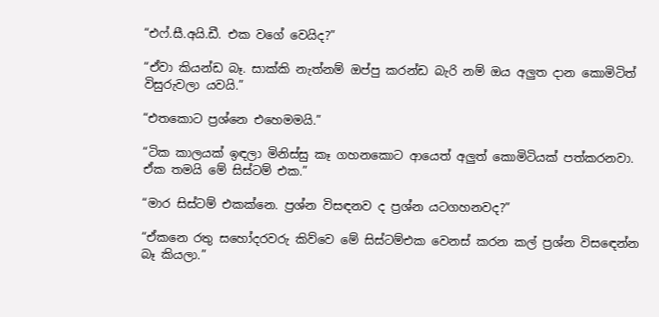“එෆ්.සී.අයි.ඩී. එක වගේ වෙයිද?”

“ඒවා කියන්ඩ බෑ. සාක්කි නැත්නම් ඔප්පු කරන්ඩ බැරි නම් ඔය අලුත දාන කොමිටිත් විසුරුවලා යවයි.”

“එතකොට ප්‍රශ්නෙ එහෙමමයි.”

“ටික කාලයක් ඉඳලා මිනිස්සු කෑ ගහනකොට ආයෙත් අලුත් කොමිටියක් පත්කරනවා. ඒක තමයි මේ සිස්ටම් එක.”

“මාර සිස්ටම් එකක්නෙ. ප්‍රශ්න විසඳනව ද ප්‍රශ්න යටගහනවද?”

“ඒකනෙ රතු සහෝදරවරු කිව්වෙ මේ සිස්ටම්එක වෙනස් කරන කල් ප්‍රශ්න විසඳෙන්න බෑ කියලා.”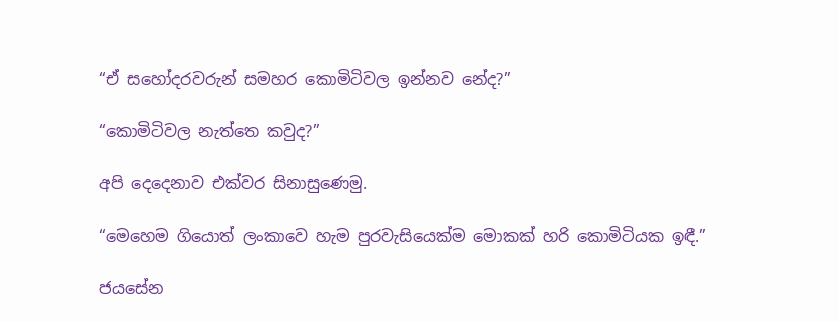“ඒ සහෝදරවරුන් සමහර කොමිටිවල ඉන්නව නේද?”

“කොමිටිවල නැත්තෙ කවුද?”

අපි දෙදෙනාව එක්වර සිනාසුණෙමු.

“මෙහෙම ගියොත් ලංකාවෙ හැම පුරවැසියෙක්ම මොකක් හරි කොමිටියක ඉඳී.”

ජයසේන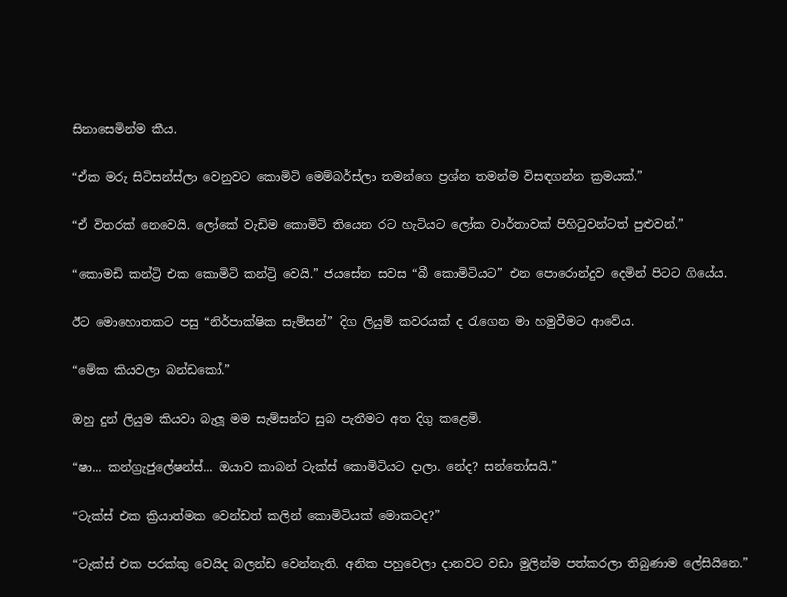සිනාසෙමින්ම කීය.

“ඒක මරු සිටිසන්ස්ලා වෙනුවට කොමිටි මෙම්බර්ස්ලා තමන්ගෙ ප්‍රශ්න තමන්ම විසඳගන්න ක්‍රමයක්.”

“ඒ විතරක් නෙවෙයි. ලෝකේ වැඩිම කොමිටි තියෙන රට හැටියට ලෝක වාර්තාවක් පිහිටුවන්ටත් පුළුවන්.”

“කොමඩි කන්ට්‍රි එක කොමිටි කන්ට්‍රි වෙයි.” ජයසේන සවස “බී කොමිටියට” එන පොරොන්දුව දෙමින් පිටට ගියේය.

ඊට මොහොතකට පසු “නිර්පාක්ෂික සැම්සන්” දිග ලියුම් කවරයක් ද රැගෙන මා හමුවීමට ආවේය.

“මේක කියවලා බන්ඩකෝ.”

ඔහු දුන් ලියුම කියවා බැලූ මම සැම්සන්ට සුබ පැතීමට අත දිගු කළෙමි.

“ෂා... කන්ග්‍රැජුලේෂන්ස්... ඔයාව කාබන් ටැක්ස් කොමිටියට දාලා. නේද? සන්තෝසයි.”

“ටැක්ස් එක ක්‍රියාත්මක වෙන්ඩත් කලින් කොමිටියක් මොකටද?”

“ටැක්ස් එක පරක්කු වෙයිද බලන්ඩ වෙන්නැති. අනික පහුවෙලා දානවට වඩා මුලින්ම පත්කරලා තිබුණාම ලේසියිනෙ.”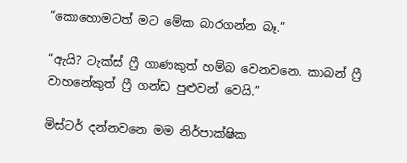“කොහොමටත් මට මේක බාරගන්න බෑ.”

“ඇයි? ටැක්ස් ෆ්‍රී ගාණකුත් හම්බ වෙනවනෙ. කාබන් ෆ්‍රී වාහනේකුත් ෆ්‍රී ගන්ඩ පුළුවන් වෙයි.”

මිස්ටර් දන්නවනෙ මම නිර්පාක්ෂික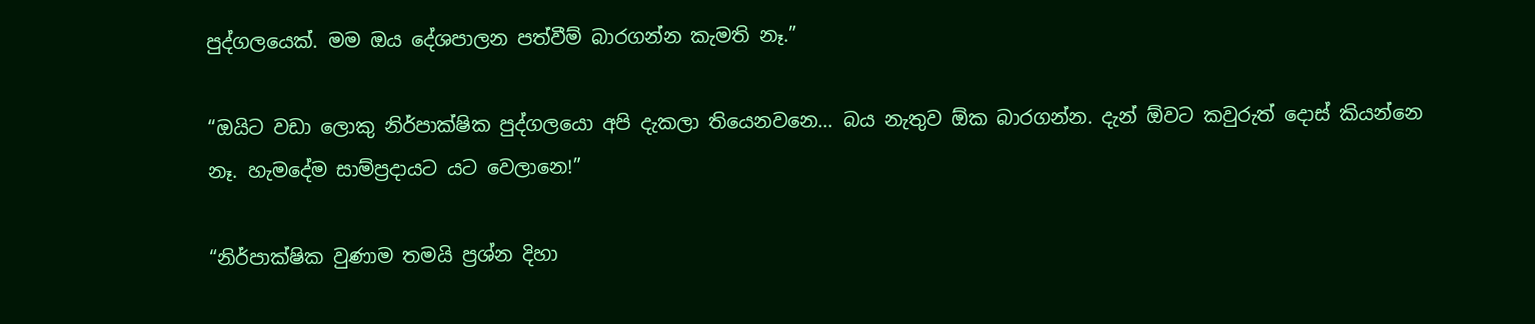පුද්ගලයෙක්. මම ඔය දේශපාලන පත්වීම් බාරගන්න කැමති නෑ.”

“ඔයිට වඩා ලොකු නිර්පාක්ෂික පුද්ගලයො අපි දැකලා තියෙනවනෙ... බය නැතුව ඕක බාරගන්න. දැන් ඕවට කවුරුත් දොස් කියන්නෙ නෑ. හැමදේම සාම්ප්‍රදායට යට වෙලානෙ!”

“නිර්පාක්ෂික වුණාම තමයි ප්‍රශ්න දිහා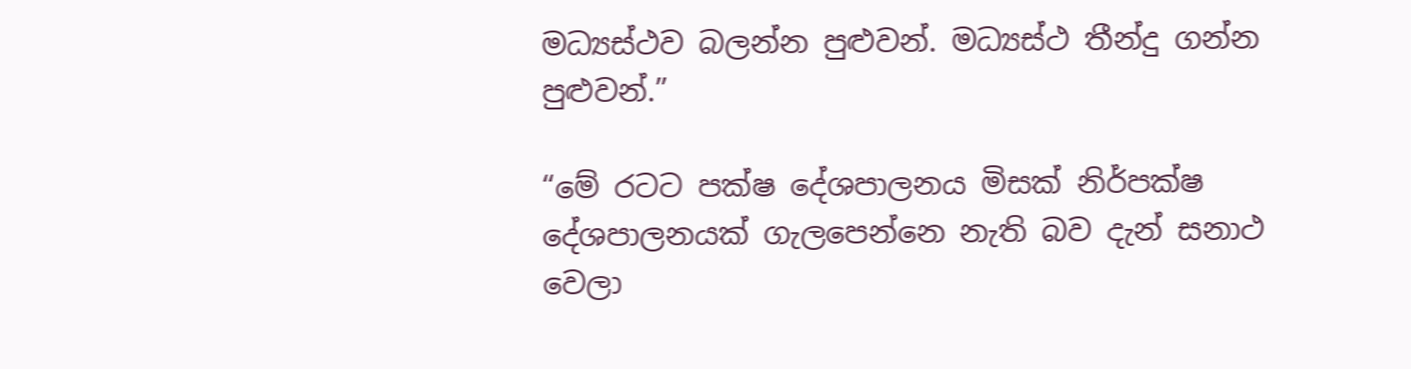මධ්‍යස්ථව බලන්න පුළුවන්. මධ්‍යස්ථ තීන්දු ගන්න පුළුවන්.”

“මේ රටට පක්ෂ දේශපාලනය මිසක් නිර්පක්ෂ දේශපාලනයක් ගැලපෙන්නෙ නැති බව දැන් සනාථ වෙලා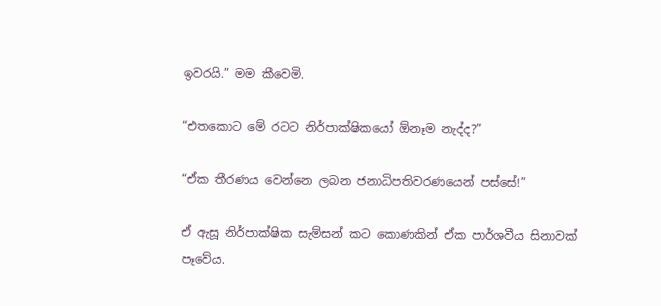ඉවරයි.” මම කීවෙමි.

“එතකොට මේ රටට නිර්පාක්ෂිකයෝ ඕනෑම නැද්ද?”

“ඒක තීරණය වෙන්නෙ ලබන ජනාධිපතිවරණයෙන් පස්සේ!”

ඒ ඇසූ නිර්පාක්ෂික සැම්සන් කට කොණකින් ඒක පාර්ශවීය සිනාවක් පෑවේය.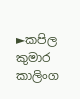►කපිල කුමාර කාලිංග